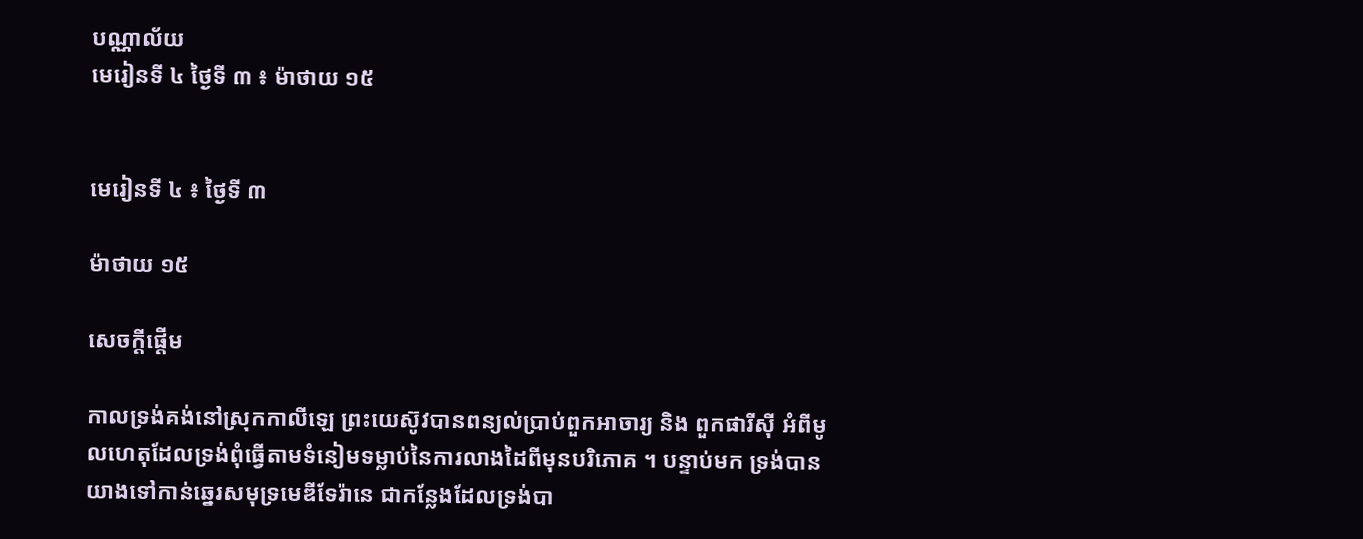បណ្ណាល័យ
មេរៀនទី ៤ ថ្ងៃទី ៣ ៖ ម៉ាថាយ ១៥


មេរៀនទី ៤ ៖ ថ្ងៃទី ៣

ម៉ាថាយ ១៥

សេចក្តីផ្តើម

កាលទ្រង់គង់នៅស្រុកកាលីឡេ ព្រះយេស៊ូវបានពន្យល់ប្រាប់ពួកអាចារ្យ និង ពួកផារីស៊ី អំពីមូលហេតុដែលទ្រង់ពុំធ្វើតាមទំនៀមទម្លាប់នៃការលាងដៃពីមុនបរិភោគ ។ បន្ទាប់មក ទ្រង់បានយាងទៅកាន់ឆ្នេរសមុទ្រមេឌីទែរ៉ានេ ជាកន្លែងដែលទ្រង់បា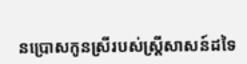នប្រោសកូនស្រីរបស់ស្ត្រីសាសន៍ដទៃ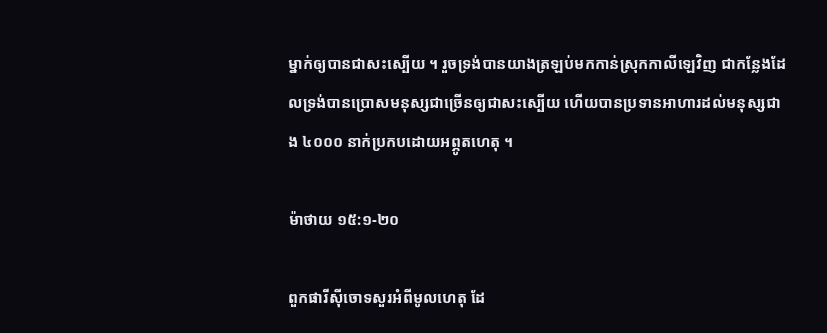ម្នាក់ឲ្យបានជាសះស្បើយ ។ រួចទ្រង់បានយាងត្រឡប់មកកាន់ស្រុកកាលីឡេវិញ ជាកន្លែងដែលទ្រង់បានប្រោសមនុស្សជាច្រើនឲ្យជាសះស្បើយ ហើយបានប្រទានអាហារដល់មនុស្សជាង ៤០០០ នាក់ប្រកបដោយអព្ភូតហេតុ ។

ម៉ាថាយ ១៥:១-២០

ពួកផារីស៊ីចោទសួរអំពីមូលហេតុ ដែ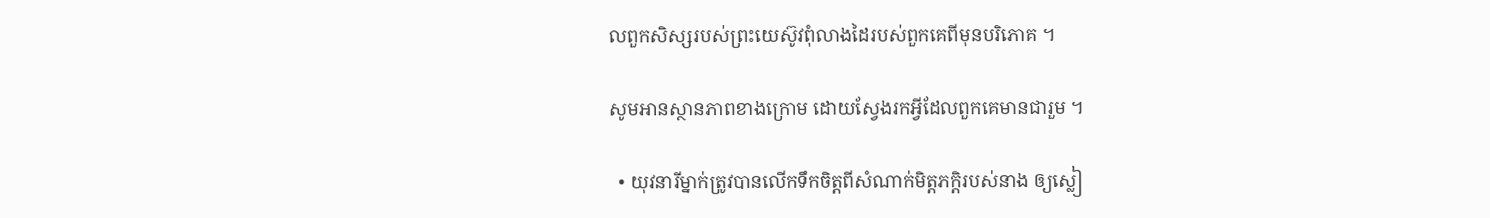លពួកសិស្សរបស់ព្រះយេស៊ូវពុំលាងដៃរបស់ពួកគេពីមុនបរិភោគ ។

សូមអានស្ថានភាពខាងក្រោម ដោយស្វែងរកអ្វីដែលពួកគេមានជារួម ។

  • យុវនារីម្នាក់ត្រូវបានលើកទឹកចិត្តពីសំណាក់មិត្តភក្ដិរបស់នាង ឲ្យស្លៀ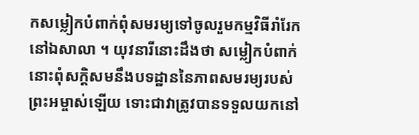កសម្លៀកបំពាក់ពុំសមរម្យទៅចូលរួមកម្មវិធីរាំរែកនៅឯសាលា ។ យុវនារីនោះដឹងថា សម្លៀកបំពាក់នោះពុំសក្ដិសមនឹងបទដ្ឋាននៃភាពសមរម្យរបស់ព្រះអម្ចាស់ឡើយ ទោះជាវាត្រូវបានទទួលយកនៅ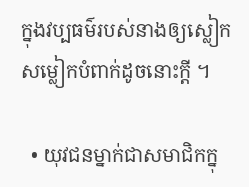ក្នុងវប្បធម៌របស់នាងឲ្យស្លៀកសម្លៀកបំពាក់ដូចនោះក្ដី ។

  • យុវជនម្នាក់ជាសមាជិកក្នុ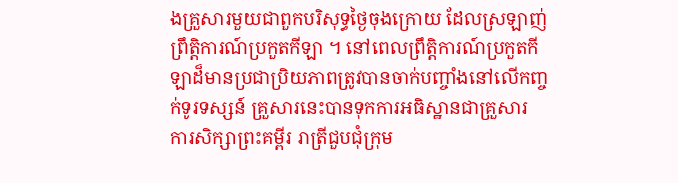ងគ្រួសារមួយជាពួកបរិសុទ្ធថ្ងៃចុងក្រោយ ដែលស្រឡាញ់ព្រឹត្តិការណ៍ប្រកួតកីឡា ។ នៅពេលព្រឹត្តិការណ៍ប្រកួតកីឡាដ៏មានប្រជាប្រិយភាពត្រូវបានចាក់បញ្ចាំងនៅលើកញ្ចក់ទូរទស្សន៍ គ្រួសារនេះបានទុកការអធិស្ឋានជាគ្រួសារ ការសិក្សាព្រះគម្ពីរ រាត្រីជួបជុំក្រុម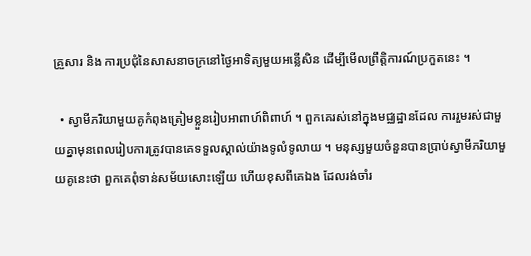គ្រួសារ និង ការប្រជុំនៃសាសនាចក្រនៅថ្ងៃអាទិត្យមួយអន្លើសិន ដើម្បីមើលព្រឹត្តិការណ៍ប្រកួតនេះ ។

  • ស្វាមីភរិយាមួយគូកំពុងត្រៀមខ្លួនរៀបអាពាហ៍ពិពាហ៍ ។ ពួកគេរស់នៅក្នុងមជ្ឈដ្ឋានដែល ការរួមរស់ជាមួយគ្នាមុនពេលរៀបការត្រូវបានគេទទួលស្គាល់យ៉ាងទូលំទូលាយ ។ មនុស្សមួយចំនួនបានប្រាប់ស្វាមីភរិយាមួយគូនេះថា ពួកគេពុំទាន់សម័យសោះឡើយ ហើយខុសពីគេឯង ដែលរង់ចាំរ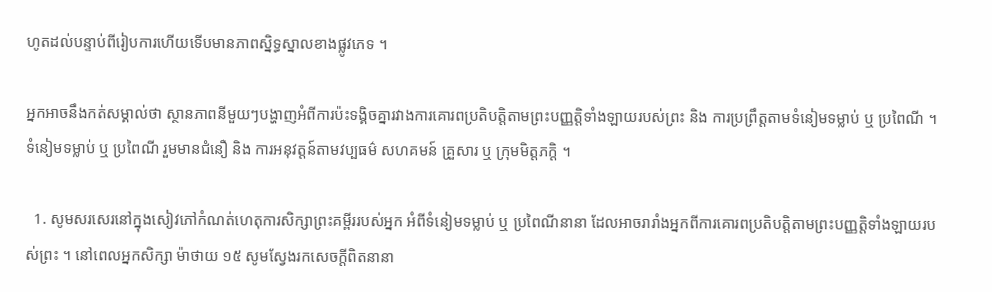ហូតដល់បន្ទាប់ពីរៀបការហើយទើបមានភាពស្និទ្ធស្នាលខាងផ្លូវភេទ ។

អ្នកអាចនឹងកត់សម្គាល់ថា ស្ថានភាពនីមួយៗបង្ហាញអំពីការប៉ះទង្គិចគ្នារវាងការគោរពប្រតិបត្តិតាមព្រះបញ្ញត្តិទាំងឡាយរបស់ព្រះ និង ការប្រព្រឹត្តតាមទំនៀមទម្លាប់ ឬ ប្រពៃណី ។ ទំនៀមទម្លាប់ ឬ ប្រពៃណី រួមមានជំនឿ និង ការអនុវត្តន៍តាមវប្បធម៌ សហគមន៍ គ្រួសារ ឬ ក្រុមមិត្តភក្ដិ ។

  1. សូមសរសេរនៅក្នុងសៀវភៅកំណត់ហេតុការសិក្សាព្រះគម្ពីររបស់អ្នក អំពីទំនៀមទម្លាប់ ឬ ប្រពៃណីនានា ដែលអាចរារាំងអ្នកពីការគោរពប្រតិបត្តិតាមព្រះបញ្ញត្តិទាំងឡាយរបស់ព្រះ ។ នៅពេលអ្នកសិក្សា ម៉ាថាយ ១៥ សូមស្វែងរកសេចក្ដីពិតនានា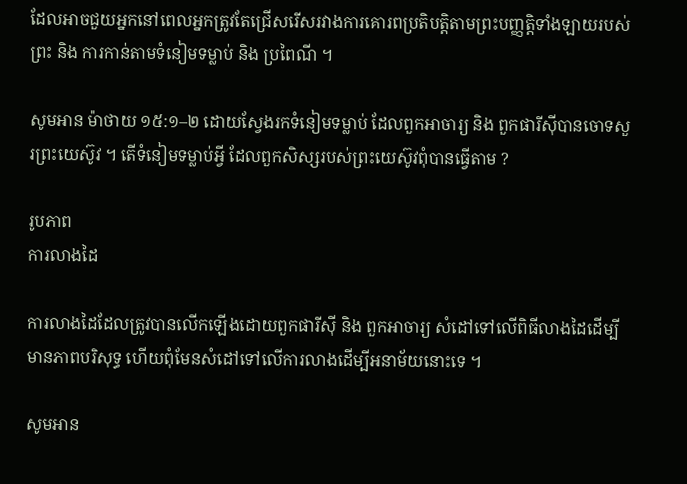ដែលអាចជួយអ្នកនៅពេលអ្នកត្រូវតែជ្រើសរើសរវាងការគោរពប្រតិបត្តិតាមព្រះបញ្ញត្តិទាំងឡាយរបស់ព្រះ និង ការកាន់តាមទំនៀមទម្លាប់ និង ប្រពៃណី ។

សូមអាន ម៉ាថាយ ១៥:១–២ ដោយស្វែងរកទំនៀមទម្លាប់ ដែលពួកអាចារ្យ និង ពួកផារីស៊ីបានចោទសួរព្រះយេស៊ូវ ។ តើទំនៀមទម្លាប់អ្វី ដែលពួកសិស្សរបស់ព្រះយេស៊ូវពុំបានធ្វើតាម ?

រូបភាព
ការលាងដៃ

ការលាងដៃដែលត្រូវបានលើកឡើងដោយពួកផារីស៊ី និង ពួកអាចារ្យ សំដៅទៅលើពិធីលាងដៃដើម្បីមានភាពបរិសុទ្ធ ហើយពុំមែនសំដៅទៅលើការលាងដើម្បីអនាម័យនោះទេ ។

សូមអាន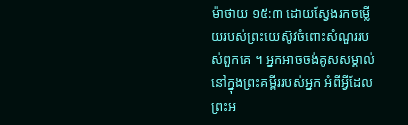ម៉ាថាយ ១៥:៣ ដោយស្វែងរកចម្លើយរបស់ព្រះយេស៊ូវចំពោះសំណួររបស់ពួកគេ ។ អ្នកអាចចង់គូសសម្គាល់នៅក្នុងព្រះគម្ពីររបស់អ្នក អំពីអ្វីដែលព្រះអ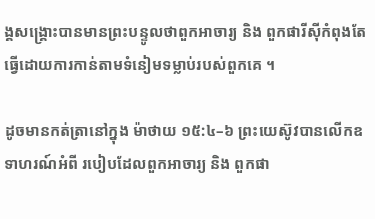ង្គសង្គ្រោះបានមានព្រះបន្ទូលថាពួកអាចារ្យ និង ពួកផារីស៊ីកំពុងតែធ្វើដោយការកាន់តាមទំនៀមទម្លាប់របស់ពួកគេ ។

ដូចមានកត់ត្រានៅក្នុង ម៉ាថាយ ១៥:៤–៦ ព្រះយេស៊ូវបានលើកឧទាហរណ៍អំពី របៀបដែលពួកអាចារ្យ និង ពួកផា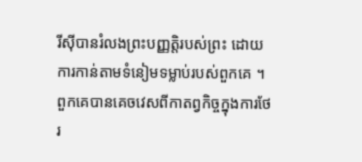រីស៊ីបានរំលងព្រះបញ្ញត្តិរបស់ព្រះ ដោយការកាន់តាមទំនៀមទម្លាប់របស់ពួកគេ ។ ពួកគេបានគេចវេសពីកាតព្វកិច្ចក្នុងការថែរ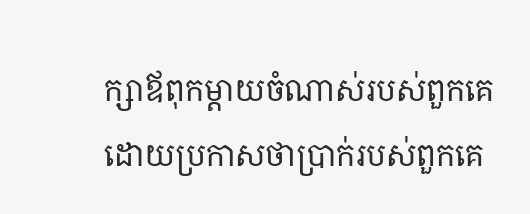ក្សាឪពុកម្ដាយចំណាស់របស់ពួកគេ ដោយប្រកាសថាប្រាក់របស់ពួកគេ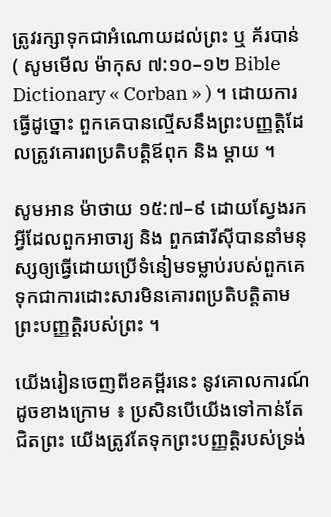ត្រូវរក្សាទុកជាអំណោយដល់ព្រះ ឬ គ័របាន់ ( សូមមើល ម៉ាកុស ៧:១០–១២ Bible Dictionary « Corban » ) ។ ដោយការធ្វើដូច្នោះ ពួកគេបានល្មើសនឹងព្រះបញ្ញត្តិដែលត្រូវគោរពប្រតិបត្តិឪពុក និង ម្ដាយ ។

សូមអាន ម៉ាថាយ ១៥:៧–៩ ដោយស្វែងរកអ្វីដែលពួកអាចារ្យ និង ពួកផារីស៊ីបាននាំមនុស្សឲ្យធ្វើដោយប្រើទំនៀមទម្លាប់របស់ពួកគេ ទុកជាការដោះសារមិនគោរពប្រតិបត្តិតាមព្រះបញ្ញត្តិរបស់ព្រះ ។

យើងរៀនចេញពីខគម្ពីរនេះ នូវគោលការណ៍ដូចខាងក្រោម ៖ ប្រសិនបើយើងទៅកាន់តែជិតព្រះ យើងត្រូវតែទុកព្រះបញ្ញត្តិរបស់ទ្រង់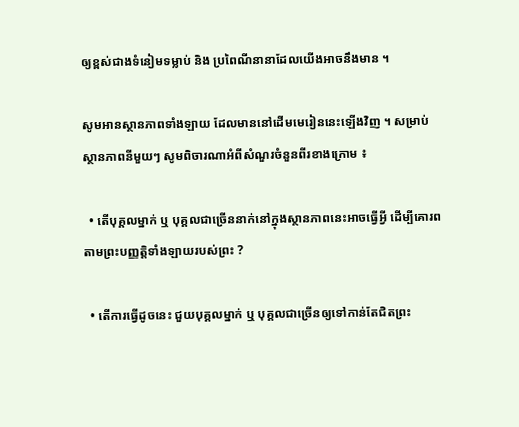ឲ្យខ្ពស់ជាងទំនៀមទម្លាប់ និង ប្រពៃណីនានាដែលយើងអាចនឹងមាន ។

សូមអានស្ថានភាពទាំងឡាយ ដែលមាននៅដើមមេរៀននេះឡើងវិញ ។ សម្រាប់ស្ថានភាពនីមួយៗ សូមពិចារណាអំពីសំណួរចំនួនពីរខាងក្រោម ៖

  • តើបុគ្គលម្នាក់ ឬ បុគ្គលជាច្រើននាក់នៅក្នុងស្ថានភាពនេះអាចធ្វើអ្វី ដើម្បីគោរពតាមព្រះបញ្ញត្តិទាំងឡាយរបស់ព្រះ ?

  • តើការធ្វើដូចនេះ ជួយបុគ្គលម្នាក់ ឬ បុគ្គលជាច្រើនឲ្យទៅកាន់តែជិតព្រះ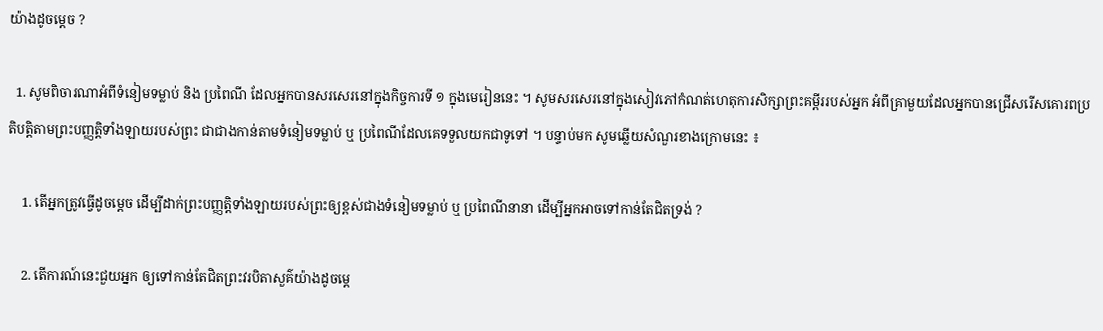យ៉ាងដូចម្ដេច ?

  1. សូមពិចារណាអំពីទំនៀមទម្លាប់ និង ប្រពៃណី ដែលអ្នកបានសរសេរនៅក្នុងកិច្ចការទី ១ ក្នុងមេរៀននេះ ។ សូមសរសេរនៅក្នុងសៀវភៅកំណត់ហេតុការសិក្សាព្រះគម្ពីររបស់អ្នក អំពីគ្រាមួយដែលអ្នកបានជ្រើសរើសគោរពប្រតិបត្តិតាមព្រះបញ្ញត្តិទាំងឡាយរបស់ព្រះ ជាជាងកាន់តាមទំនៀមទម្លាប់ ឬ ប្រពៃណីដែលគេទទួលយកជាទូទៅ ។ បន្ទាប់មក សូមឆ្លើយសំណួរខាងក្រោមនេះ ៖

    1. តើអ្នកត្រូវធ្វើដូចម្ដេច ដើម្បីដាក់ព្រះបញ្ញត្តិទាំងឡាយរបស់ព្រះឲ្យខ្ពស់ជាងទំនៀមទម្លាប់ ឬ ប្រពៃណីនានា ដើម្បីអ្នកអាចទៅកាន់តែជិតទ្រង់ ?

    2. តើការណ៍នេះជួយអ្នក ឲ្យទៅកាន់តែជិតព្រះវរបិតាសួគ៌យ៉ាងដូចម្ដេ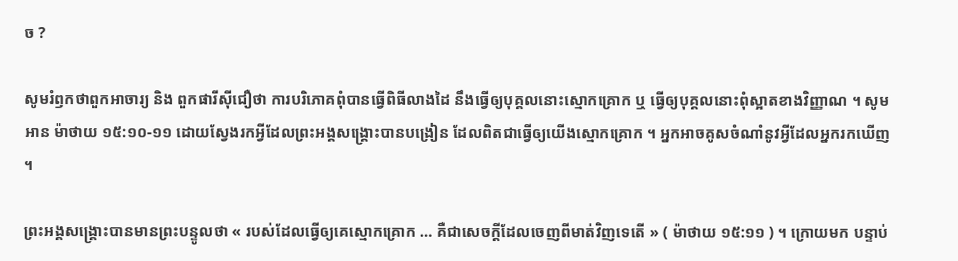ច ?

សូមរំឭកថាពួកអាចារ្យ និង ពួកផារីស៊ីជឿថា ការបរិភោគពុំបានធ្វើពិធីលាងដៃ នឹងធ្វើឲ្យបុគ្គលនោះស្មោកគ្រោក ឬ ធ្វើឲ្យបុគ្គលនោះពុំស្អាតខាងវិញ្ញាណ ។ សូមអាន ម៉ាថាយ ១៥:១០-១១ ដោយស្វែងរកអ្វីដែលព្រះអង្គសង្គ្រោះបានបង្រៀន ដែលពិតជាធ្វើឲ្យយើងស្មោកគ្រោក ។ អ្នកអាចគូសចំណាំនូវអ្វីដែលអ្នករកឃើញ ។

ព្រះអង្គសង្គ្រោះបានមានព្រះបន្ទូលថា « របស់ដែលធ្វើឲ្យគេស្មោកគ្រោក … គឺជាសេចក្តីដែលចេញពីមាត់វិញទេតើ » ( ម៉ាថាយ ១៥:១១ ) ។ ក្រោយមក បន្ទាប់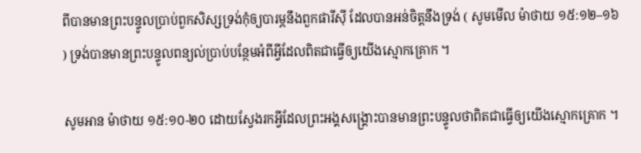ពីបានមានព្រះបន្ទូលប្រាប់ពួកសិស្សទ្រង់កុំឲ្យបារម្ភនឹងពួកផារីស៊ី ដែលបានអន់ចិត្តនឹងទ្រង់ ( សូមមើល ម៉ាថាយ ១៥:១២–១៦ ) ទ្រង់បានមានព្រះបន្ទូលពន្យល់ប្រាប់បន្ថែមអំពីអ្វីដែលពិតជាធ្វើឲ្យយើងស្មោកគ្រោក ។

សូមអាន ម៉ាថាយ ១៥:១០-២០ ដោយស្វែងរកអ្វីដែលព្រះអង្គសង្គ្រោះបានមានព្រះបន្ទូលថាពិតជាធ្វើឲ្យយើងស្មោកគ្រោក ។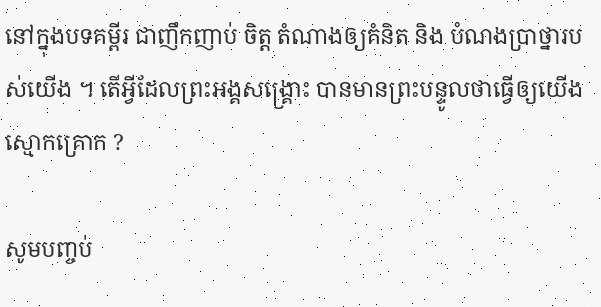នៅក្នុងបទគម្ពីរ ជាញឹកញាប់ ចិត្ត តំណាងឲ្យគំនិត និង បំណងប្រាថ្នារបស់យើង ។ តើអ្វីដែលព្រះអង្គសង្គ្រោះ បានមានព្រះបន្ទូលថាធ្វើឲ្យយើងស្មោកគ្រោក ?

សូមបញ្ចប់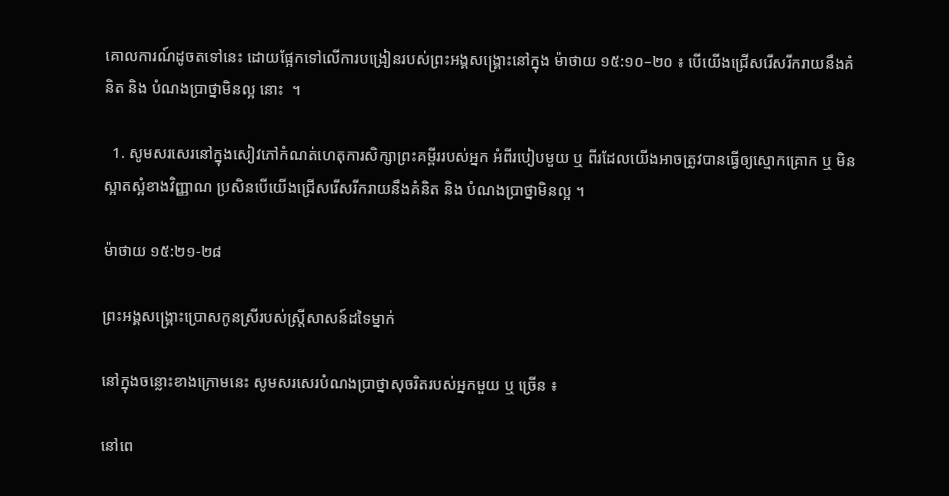គោលការណ៍ដូចតទៅនេះ ដោយផ្អែកទៅលើការបង្រៀនរបស់ព្រះអង្គសង្គ្រោះនៅក្នុង ម៉ាថាយ ១៥:១០–២០ ៖ បើយើងជ្រើសរើសរីករាយនឹងគំនិត និង បំណងប្រាថ្នាមិនល្អ នោះ  ។

  1. សូមសរសេរនៅក្នុងសៀវភៅកំណត់ហេតុការសិក្សាព្រះគម្ពីររបស់អ្នក អំពីរបៀបមួយ ឬ ពីរដែលយើងអាចត្រូវបានធ្វើឲ្យស្មោកគ្រោក ឬ មិនស្អាតស្អំខាងវិញ្ញាណ ប្រសិនបើយើងជ្រើសរើសរីករាយនឹងគំនិត និង បំណងប្រាថ្នាមិនល្អ ។

ម៉ាថាយ ១៥:២១-២៨

ព្រះអង្គសង្គ្រោះប្រោសកូនស្រីរបស់ស្ត្រីសាសន៍ដទៃម្នាក់

នៅក្នុងចន្លោះខាងក្រោមនេះ សូមសរសេរបំណងប្រាថ្នាសុចរិតរបស់អ្នកមួយ ឬ ច្រើន ៖

នៅពេ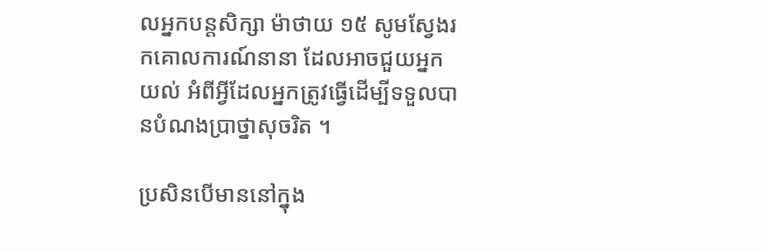លអ្នកបន្តសិក្សា ម៉ាថាយ ១៥ សូមស្វែងរកគោលការណ៍នានា ដែលអាចជួយអ្នកយល់ អំពីអ្វីដែលអ្នកត្រូវធ្វើដើម្បីទទួលបានបំណងប្រាថ្នាសុចរិត ។

ប្រសិនបើមាននៅក្នុង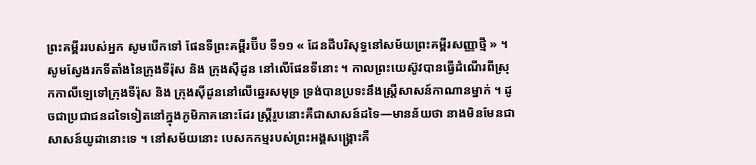ព្រះគម្ពីររបស់អ្នក សូមបើកទៅ ផែនទីព្រះគម្ពីរប៊ីប ទី១១ « ដែនដីបរិសុទ្ធនៅសម័យព្រះគម្ពីរសញ្ញាថ្មី » ។ សូមស្វែងរកទីតាំងនៃក្រុងទីរ៉ុស និង ក្រុងស៊ីដូន នៅលើផែនទីនោះ ។ កាលព្រះយេស៊ូវបានធ្វើដំណើរពីស្រុកកាលីឡេទៅក្រុងទីរ៉ុស និង ក្រុងស៊ីដូននៅលើឆ្នេរសមុទ្រ ទ្រង់បានប្រទះនឹងស្ត្រីសាសន៍កាណានម្នាក់ ។ ដូចជាប្រជាជនដទៃទៀតនៅក្នុងភូមិភាគនោះដែរ ស្ត្រីរូបនោះគឺជាសាសន៍ដទៃ—មានន័យថា នាងមិនមែនជាសាសន៍យូដានោះទេ ។ នៅសម័យនោះ បេសកកម្មរបស់ព្រះអង្គសង្គ្រោះគឺ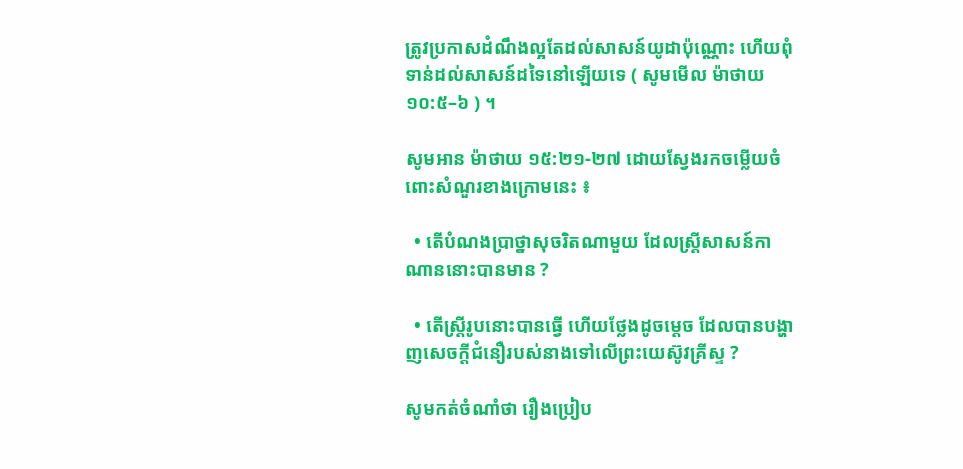ត្រូវប្រកាសដំណឹងល្អតែដល់សាសន៍យូដាប៉ុណ្ណោះ ហើយពុំទាន់ដល់សាសន៍ដទៃនៅឡើយទេ ( សូមមើល ម៉ាថាយ ១០:៥–៦ ) ។

សូមអាន ម៉ាថាយ ១៥:២១-២៧ ដោយស្វែងរកចម្លើយចំពោះសំណួរខាងក្រោមនេះ ៖

  • តើបំណងប្រាថ្នាសុចរិតណាមួយ ដែលស្ត្រីសាសន៍កាណាននោះបានមាន ?

  • តើស្ត្រីរូបនោះបានធ្វើ ហើយថ្លែងដូចម្ដេច ដែលបានបង្ហាញសេចក្តីជំនឿរបស់នាងទៅលើព្រះយេស៊ូវគ្រីស្ទ ?

សូមកត់ចំណាំថា រឿងប្រៀប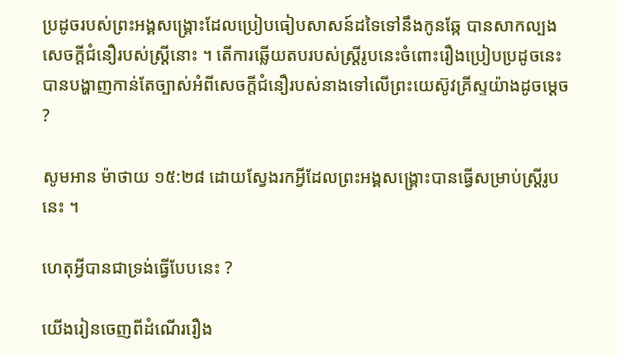ប្រដូចរបស់ព្រះអង្គសង្គ្រោះដែលប្រៀបធៀបសាសន៍ដទៃទៅនឹងកូនឆ្កែ បានសាកល្បងសេចក្ដីជំនឿរបស់ស្ត្រីនោះ ។ តើការឆ្លើយតបរបស់ស្ត្រីរូបនេះចំពោះរឿងប្រៀបប្រដូចនេះ បានបង្ហាញកាន់តែច្បាស់អំពីសេចក្តីជំនឿរបស់នាងទៅលើព្រះយេស៊ូវគ្រីស្ទយ៉ាងដូចម្ដេច ?

សូមអាន ម៉ាថាយ ១៥:២៨ ដោយស្វែងរកអ្វីដែលព្រះអង្គសង្គ្រោះបានធ្វើសម្រាប់ស្ត្រីរូបនេះ ។

ហេតុអ្វីបានជាទ្រង់ធ្វើបែបនេះ ?

យើងរៀនចេញពីដំណើររឿង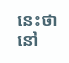នេះថា នៅ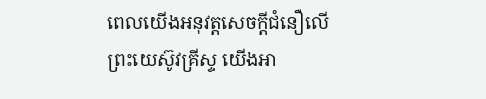ពេលយើងអនុវត្តសេចក្ដីជំនឿលើព្រះយេស៊ូវគ្រីស្ទ យើងអា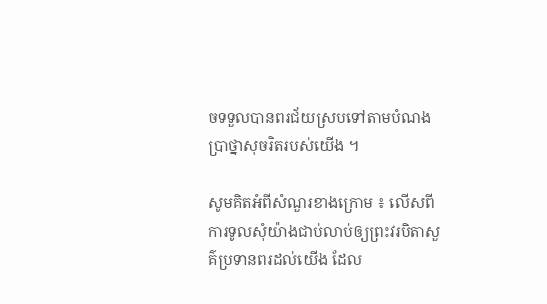ចទទួលបានពរជ័យស្របទៅតាមបំណងប្រាថ្នាសុចរិតរបស់យើង ។

សូមគិតអំពីសំណួរខាងក្រោម ៖ លើសពីការទូលសុំយ៉ាងជាប់លាប់ឲ្យព្រះវរបិតាសួគ៌ប្រទានពរដល់យើង ដែល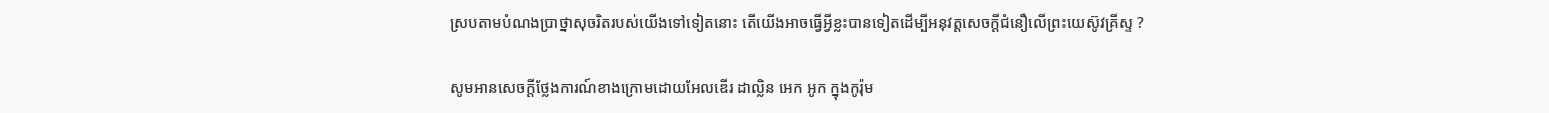ស្របតាមបំណងប្រាថ្នាសុចរិតរបស់យើងទៅទៀតនោះ តើយើងអាចធ្វើអ្វីខ្លះបានទៀតដើម្បីអនុវត្តសេចក្ដីជំនឿលើព្រះយេស៊ូវគ្រីស្ទ ?

សូមអានសេចក្ដីថ្លែងការណ៍ខាងក្រោមដោយអែលឌើរ ដាល្លិន អេក អូក ក្នុងកូរ៉ុម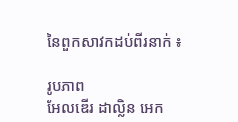នៃពួកសាវកដប់ពីរនាក់ ៖

រូបភាព
អែលឌើរ ដាល្លិន អេក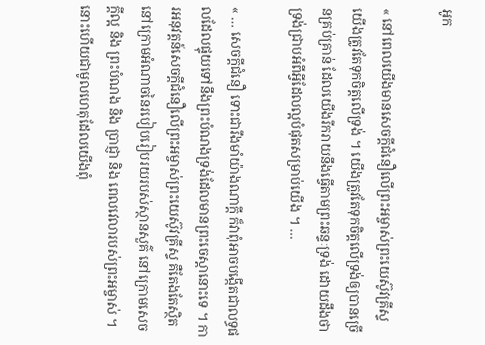អូក

« នៅពេលយើងមានសេចក្ដីជំនឿលើព្រះអម្ចាស់ព្រះយេស៊ូវគ្រីស្ទ យើងត្រូវតែទុកចិត្តលើទ្រង់ ។ យើងត្រូវតែទុកចិត្តលើទ្រង់ឲ្យបានច្រើនគ្រប់គ្រាន់ ដែលយើងរីករាយនឹងធ្វើតាមព្រះឆន្ទៈទ្រង់ ដោយដឹងថា ទ្រង់ជ្រាបអំពីអ្វីដែលល្អបំផុតសម្រាប់យើង ។ …

« … សេចក្ដីជំនឿ ទោះជារឹងមាំយ៉ាងណាក្ដី ក៏វាពុំអាចបង្កើតជាលទ្ធផលដែលផ្ទុយទៅនឹងព្រះបំណងទ្រង់ដែលមានព្រះចេស្ដានោះទេ ។ ការអនុវត្តន៍សេចក្ដីជំនឿលើព្រះអម្ចាស់ព្រះយេស៊ូវគ្រីស្ទ គឺតែងតែស្ថិតនៅក្រោមអំណាចនៃរបៀបរៀបរយរបស់ស្ថានសួគ៌ នៅក្រោមសេចក្ដីល្អ និង ព្រះបំណង និង ប្រាជ្ញា និង ពេលវេលារបស់ព្រះអម្ចាស់ ។ នោះហើយជាមូលហេតុដែលយើងពុំ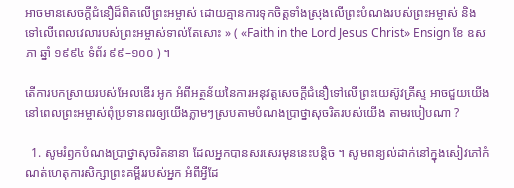អាចមានសេចក្ដីជំនឿដ៏ពិតលើព្រះអម្ចាស់ ដោយគ្មានការទុកចិត្តទាំងស្រុងលើព្រះបំណងរបស់ព្រះអម្ចាស់ និង ទៅលើពេលវេលារបស់ព្រះអម្ចាស់ទាល់តែសោះ » ( «Faith in the Lord Jesus Christ» Ensign ខែ ឧសភា ឆ្នាំ ១៩៩៤ ទំព័រ ៩៩–១០០ ) ។

តើការបកស្រាយរបស់អែលឌើរ អូក អំពីអត្ថន័យនៃការអនុវត្តសេចក្ដីជំនឿទៅលើព្រះយេស៊ូវគ្រីស្ទ អាចជួយយើងនៅពេលព្រះអម្ចាស់ពុំប្រទានពរឲ្យយើងភ្លាមៗស្របតាមបំណងប្រាថ្នាសុចរិតរបស់យើង តាមរបៀបណា ?

  1. សូមរំឭកបំណងប្រាថ្នាសុចរិតនានា ដែលអ្នកបានសរសេរមុននេះបន្តិច ។ សូមពន្យល់ដាក់នៅក្នុងសៀវភៅកំណត់ហេតុការសិក្សាព្រះគម្ពីររបស់អ្នក អំពីអ្វីដែ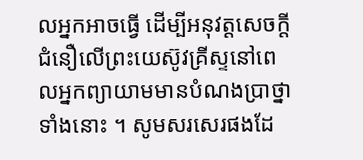លអ្នកអាចធ្វើ ដើម្បីអនុវត្តសេចក្ដីជំនឿលើព្រះយេស៊ូវគ្រីស្ទនៅពេលអ្នកព្យាយាមមានបំណងប្រាថ្នាទាំងនោះ ។ សូមសរសេរផងដែ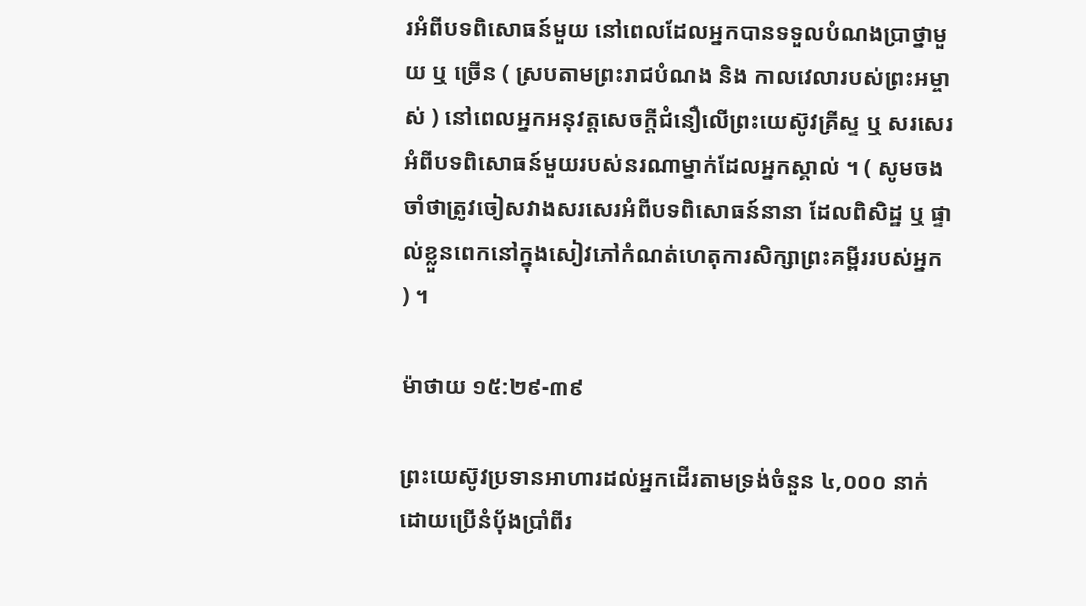រអំពីបទពិសោធន៍មួយ នៅពេលដែលអ្នកបានទទួលបំណងប្រាថ្នាមួយ ឬ ច្រើន ( ស្របតាមព្រះរាជបំណង និង កាលវេលារបស់ព្រះអម្ចាស់ ) នៅពេលអ្នកអនុវត្តសេចក្ដីជំនឿលើព្រះយេស៊ូវគ្រីស្ទ ឬ សរសេរអំពីបទពិសោធន៍មួយរបស់នរណាម្នាក់ដែលអ្នកស្គាល់ ។ ( សូមចងចាំថាត្រូវចៀសវាងសរសេរអំពីបទពិសោធន៍នានា ដែលពិសិដ្ឋ ឬ ផ្ទាល់ខ្លួនពេកនៅក្នុងសៀវភៅកំណត់ហេតុការសិក្សាព្រះគម្ពីររបស់អ្នក ) ។

ម៉ាថាយ ១៥:២៩-៣៩

ព្រះយេស៊ូវប្រទានអាហារដល់អ្នកដើរតាមទ្រង់ចំនួន ៤,០០០ នាក់ ដោយប្រើនំប៉័ងប្រាំពីរ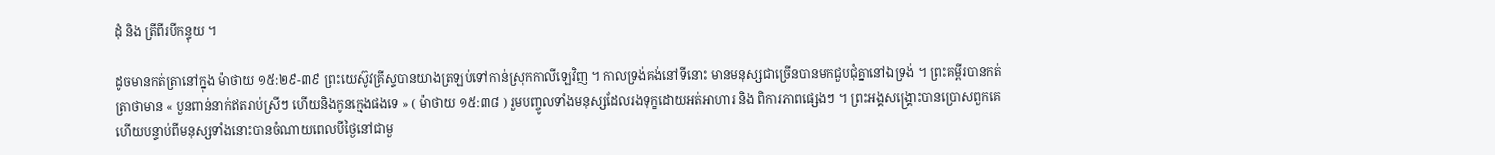ដុំ និង ត្រីពីរបីកន្ទុយ ។

ដូចមានកត់ត្រានៅក្នុង ម៉ាថាយ ១៥:២៩-៣៩ ព្រះយេស៊ូវគ្រីស្ទបានយាងត្រឡប់ទៅកាន់ស្រុកកាលីឡេវិញ ។ កាលទ្រង់គង់នៅទីនោះ មានមនុស្សជាច្រើនបានមកជួបជុំគ្នានៅឯទ្រង់ ។ ព្រះគម្ពីរបានកត់ត្រាថាមាន « បួនពាន់នាក់ឥតរាប់ស្រីៗ ហើយនិងកូនក្មេងផងទេ » ( ម៉ាថាយ ១៥:៣៨ ) រួមបញ្ចូលទាំងមនុស្សដែលរងទុក្ខដោយអត់អាហារ និង ពិការភាពផ្សេងៗ ។ ព្រះអង្គសង្គ្រោះបានប្រោសពួកគេ ហើយបន្ទាប់ពីមនុស្សទាំងនោះបានចំណាយពេលបីថ្ងៃនៅជាមួ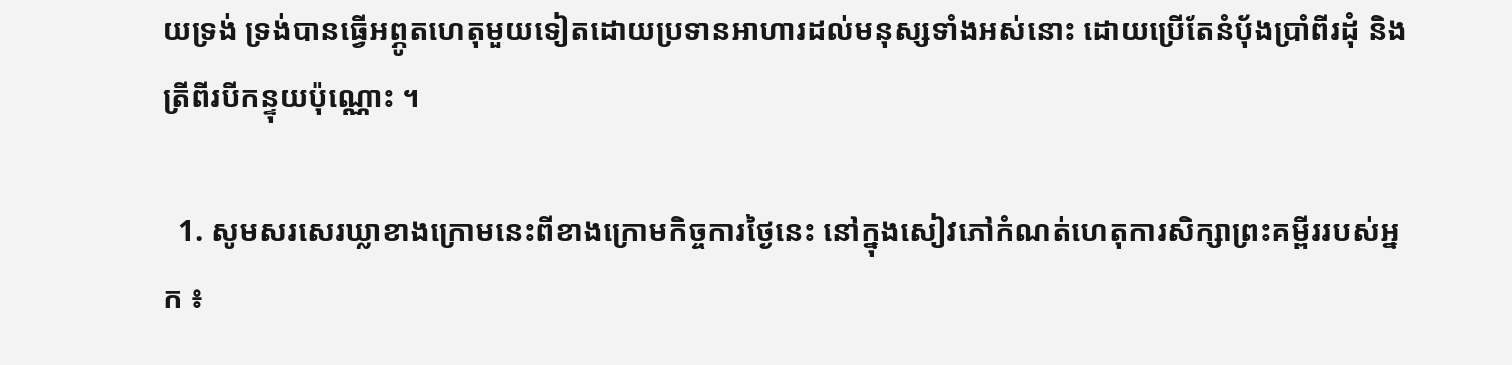យទ្រង់ ទ្រង់បានធ្វើអព្ភូតហេតុមួយទៀតដោយប្រទានអាហារដល់មនុស្សទាំងអស់នោះ ដោយប្រើតែនំប៉័ងប្រាំពីរដុំ និង ត្រីពីរបីកន្ទុយប៉ុណ្ណោះ ។

  1. សូមសរសេរឃ្លាខាងក្រោមនេះពីខាងក្រោមកិច្ចការថ្ងៃនេះ នៅក្នុងសៀវភៅកំណត់ហេតុការសិក្សាព្រះគម្ពីររបស់អ្នក ៖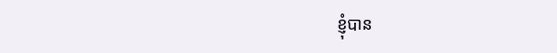ខ្ញុំបាន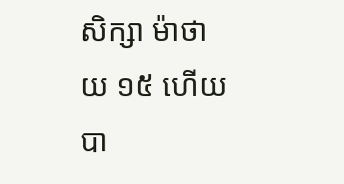សិក្សា ម៉ាថាយ ១៥ ហើយបា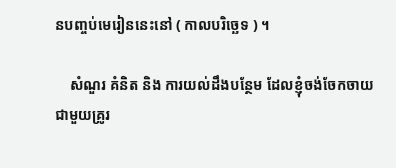នបញ្ចប់មេរៀននេះនៅ ( កាលបរិច្ឆេទ ) ។

    សំណួរ គំនិត និង ការយល់ដឹងបន្ថែម ដែលខ្ញុំចង់ចែកចាយជាមួយគ្រូរ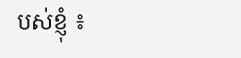បស់ខ្ញុំ ៖